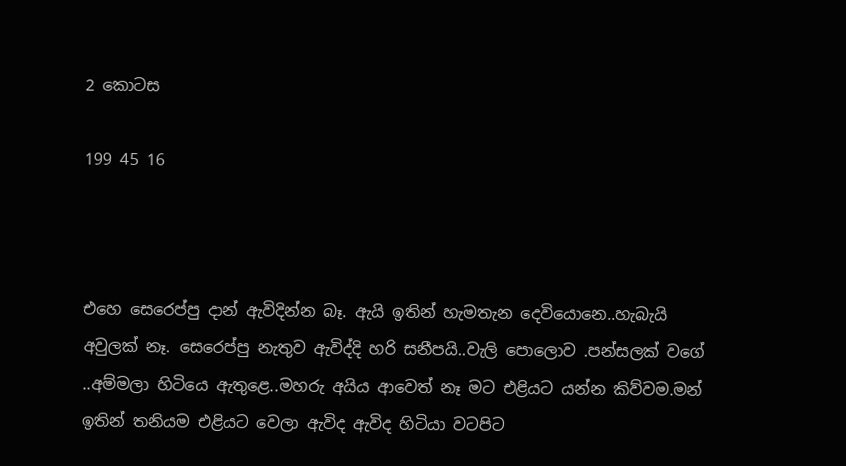2 කොටස

199 45 16



එහෙ සෙරෙප්පු දාන් ඇවිදින්න බෑ. ඇයි ඉතින් හැමතැන දෙවියොනෙ..හැබැයි අවුලක් නෑ. සෙරෙප්පු නැතුව ඇවිද්දි හරි සනීපයි..වැලි පොලොව .පන්සලක් වගේ ..අම්මලා හිටියෙ ඇතුළෙ..මහරු අයිය ආවෙත් නෑ මට එළියට යන්න කිව්වම.මන් ඉතින් තනියම එළියට වෙලා ඇවිද ඇවිද හිටියා වටපිට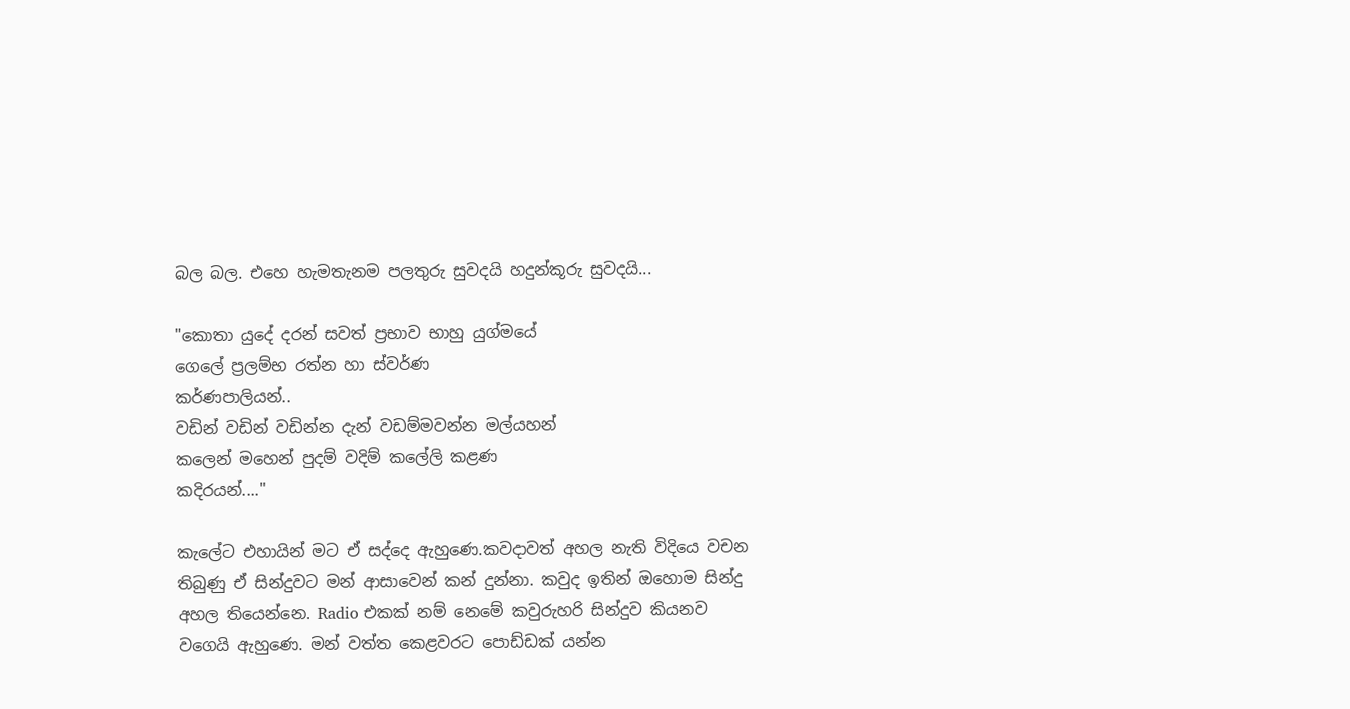බල බල. එහෙ හැමතැනම පලතුරු සුවදයි හදුන්කූරු සුවදයි...

"කොතා යුදේ දරන් සවත් ප්‍රභාව භාහු යුග්මයේ
ගෙලේ ප්‍රලම්භ රත්න හා ස්වර්ණ
කර්ණපාලියන්..
වඩින් වඩින් වඩින්න දැන් වඩම්මවන්න මල්යහන්
කලෙන් මහෙන් පුදම් වදිම් කලේලි කළණ
කදිරයන්...."

කැලේට එහායින් මට ඒ සද්දෙ ඇහුණෙ.කවදාවත් අහල නැති විදියෙ වචන තිබුණු ඒ සින්දුවට මන් ආසාවෙන් කන් දුන්නා. කවුද ඉතින් ඔහොම සින්දු අහල තියෙන්නෙ. Radio එකක් නම් නෙමේ කවුරුහරි සින්දුව කියනව වගෙයි ඇහුණෙ. මන් වත්ත කෙළවරට පොඩ්ඩක් යන්න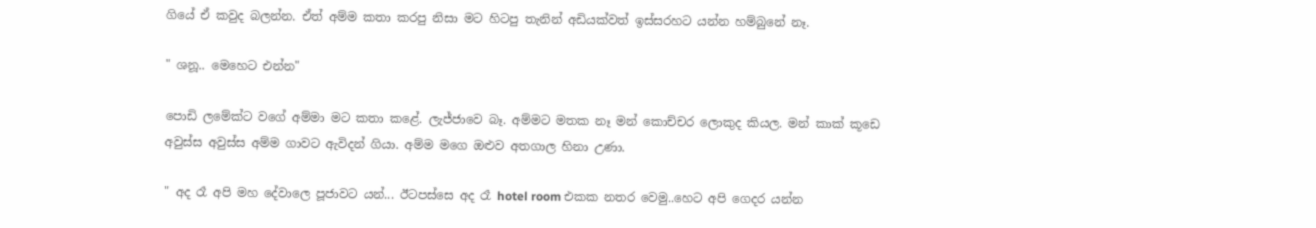ගියේ ඒ කවුද බලන්න. ඒත් අම්ම කතා කරපු නිසා මට හිටපු තැනින් අඩියක්වත් ඉස්සරහට යන්න හම්බුනේ නෑ.

" ශනූ.. මෙහෙට එන්න"

පොඩි ලමේක්ට වගේ අම්මා මට කතා කළේ. ලැජ්ජාවෙ බෑ. අම්මට මතක නෑ මන් කොච්චර ලොකුද කියල. මන් කාක් කූඩෙ අවුස්ස අවුස්ස අම්ම ගාවට ඇවිදන් ගියා. අම්ම මගෙ ඔළුව අතගාල හිනා උණා.

" අද රෑ අපි මහ දේවාලෙ පූජාවට යන්... ඊටපස්සෙ අද රෑ hotel room එකක නතර වෙමු..හෙට අපි ගෙදර යන්න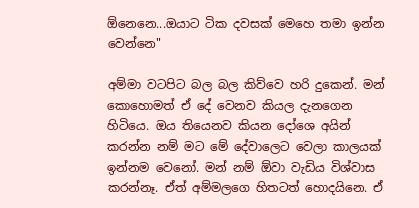ඕනෙනෙ...ඔයාට ටික දවසක් මෙහෙ තමා ඉන්න වෙන්නෙ"

අම්මා වටපිට බල බල කිව්වෙ හරි දුකෙන්. මන් කොහොමත් ඒ දේ වෙනව කියල දැනගෙන හිටියෙ. ඔය තියෙනව කියන දෝශෙ අයින් කරන්න නම් මට මේ දේවාලෙට වෙලා කාලයක් ඉන්නම වෙනෝ. මන් නම් ඕවා වැඩිය විශ්වාස කරන්නෑ. ඒත් අම්මලගෙ හිතටත් හොදයිනෙ. ඒ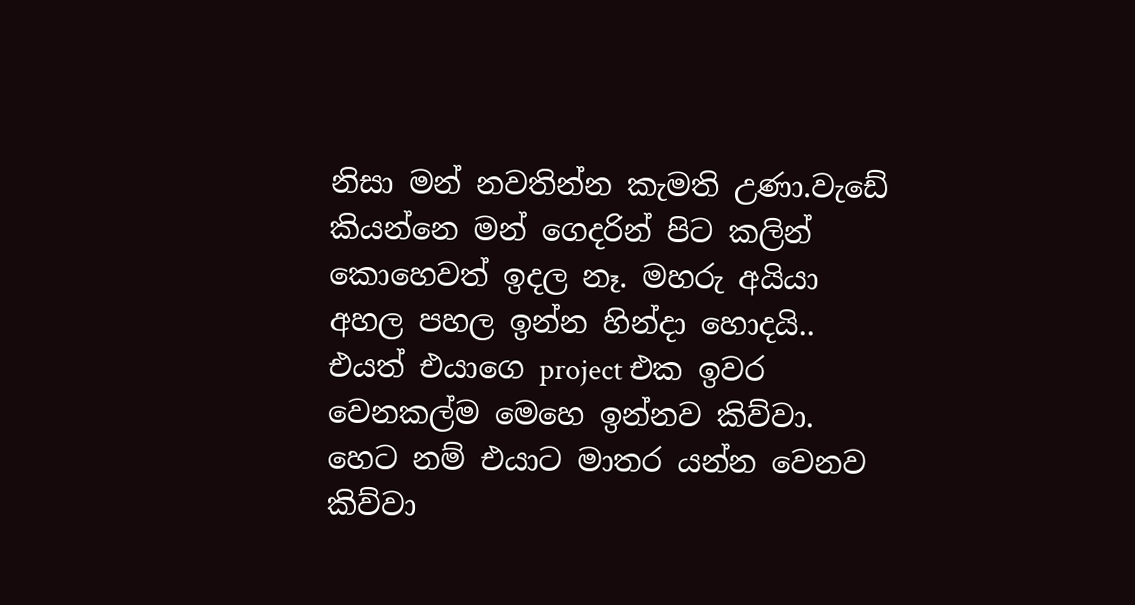නිසා මන් නවතින්න කැමති උණා.වැඩේ කියන්නෙ මන් ගෙදරින් පිට කලින් කොහෙවත් ඉදල නෑ. මහරු අයියා අහල පහල ඉන්න හින්දා හොදයි.. එයත් එයාගෙ project එක ඉවර වෙනකල්ම මෙහෙ ඉන්නව කිව්වා. හෙට නම් එයාට මාතර යන්න වෙනව කිව්වා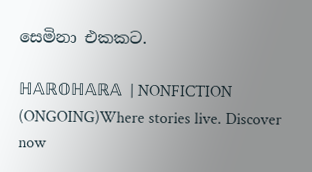සෙමිනා එකකට.

ℍ𝔸ℝ𝕆ℍ𝔸ℝ𝔸  | NONFICTION (ONGOING)Where stories live. Discover now